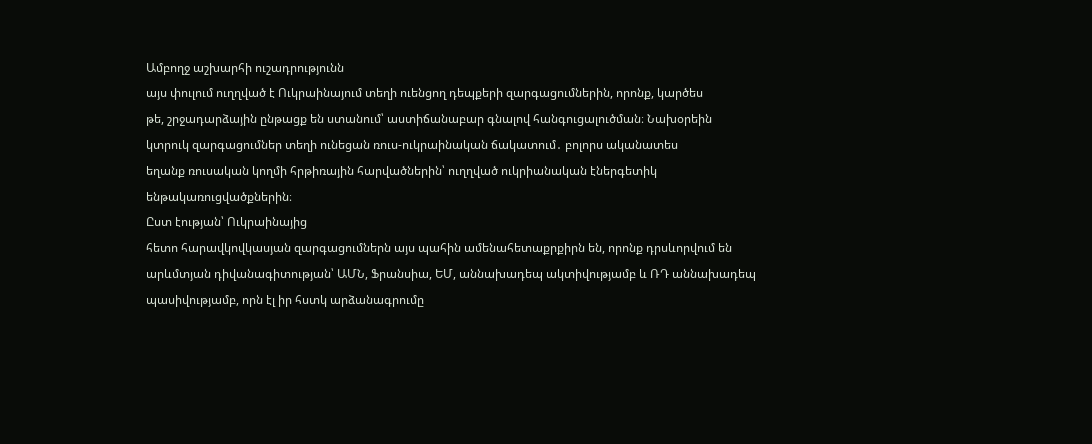Ամբողջ աշխարհի ուշադրությունն
այս փուլում ուղղված է Ուկրաինայում տեղի ուենցող դեպքերի զարգացումներին, որոնք, կարծես
թե, շրջադարձային ընթացք են ստանում՝ աստիճանաբար գնալով հանգուցալուծման։ Նախօրեին
կտրուկ զարգացումներ տեղի ունեցան ռուս-ուկրաինական ճակատում․ բոլորս ականատես
եղանք ռուսական կողմի հրթիռային հարվածներին՝ ուղղված ուկրիանական էներգետիկ ենթակառուցվածքներին։
Ըստ էության՝ Ուկրաինայից
հետո հարավկովկասյան զարգացումներն այս պահին ամենահետաքրքիրն են, որոնք դրսևորվում են արևմտյան դիվանագիտության՝ ԱՄՆ, Ֆրանսիա, ԵՄ, աննախադեպ ակտիվությամբ և ՌԴ աննախադեպ
պասիվությամբ, որն էլ իր հստկ արձանագրումը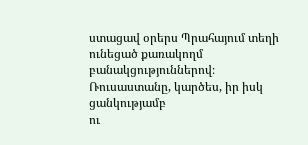ստացավ օրերս Պրահայում տեղի ունեցած քառակողմ
բանակցություններով։ Ռուսաստանը, կարծես, իր իսկ ցանկությամբ
ու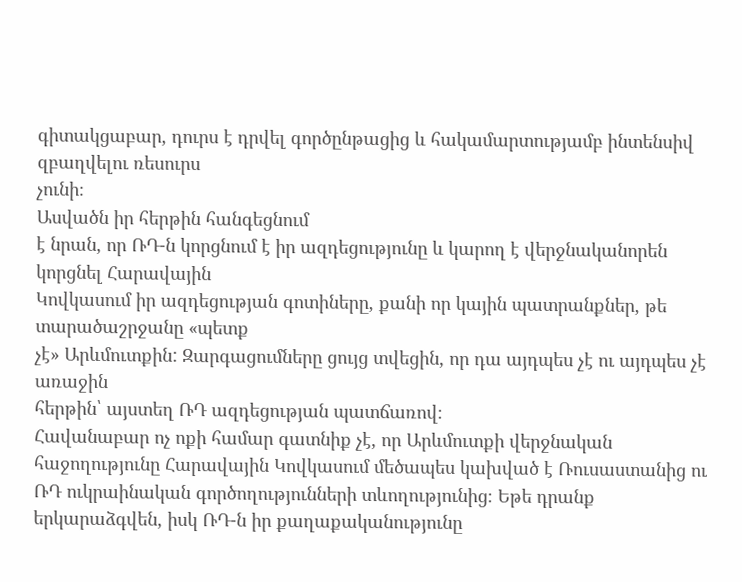գիտակցաբար, դուրս է դրվել գործընթացից և հակամարտությամբ ինտենսիվ զբաղվելու ռեսուրս
չունի։
Ասվածն իր հերթին հանգեցնում
է նրան, որ ՌԴ-ն կորցնում է իր ազդեցությունը և կարող է վերջնականորեն կորցնել Հարավային
Կովկասում իր ազդեցության գոտիները, քանի որ կային պատրանքներ, թե տարածաշրջանը «պետք
չէ» Արևմուտքին: Զարգացումները ցույց տվեցին, որ դա այդպես չէ ու այդպես չէ առաջին
հերթին՝ այստեղ ՌԴ ազդեցության պատճառով։
Հավանաբար ոչ ոքի համար գատնիք չէ, որ Արևմուտքի վերջնական հաջողությունը Հարավային Կովկասում մեծապես կախված է Ռուսաստանից ու ՌԴ ուկրաինական գործողությունների տևողությունից։ Եթե դրանք երկարաձգվեն, իսկ ՌԴ-ն իր քաղաքականությունը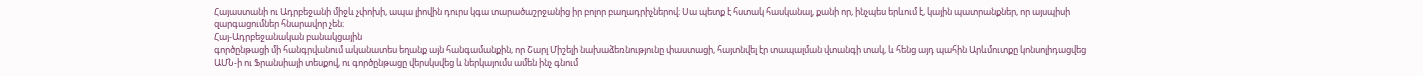Հայաստանի ու Ադրբեջանի միջև չփոխի, ապա լիովին դուրս կգա տարածաշրջանից իր բոլոր բաղադրիչներով։ Սա պետք է հստակ հասկանալ, քանի որ, ինչպես երևում է, կային պատրանքներ, որ այսպիսի զարգացումներ հնարավոր չեն։
Հայ-Ադրբեջանական բանակցային
գործընթացի մի հանգրվանում ականատես եղանք այն հանգամանքին, որ Շարլ Միշելի նախաձեռնությունը փաստացի, հայտնվել էր տապալման վտանգի տակ, և հենց այդ պահին Արևմուտքը կոնսոլիդացվեց
ԱՄՆ-ի ու Ֆրանսիայի տեսքով, ու գործընթացը վերսկսվեց և ներկայումս ամեն ինչ գնում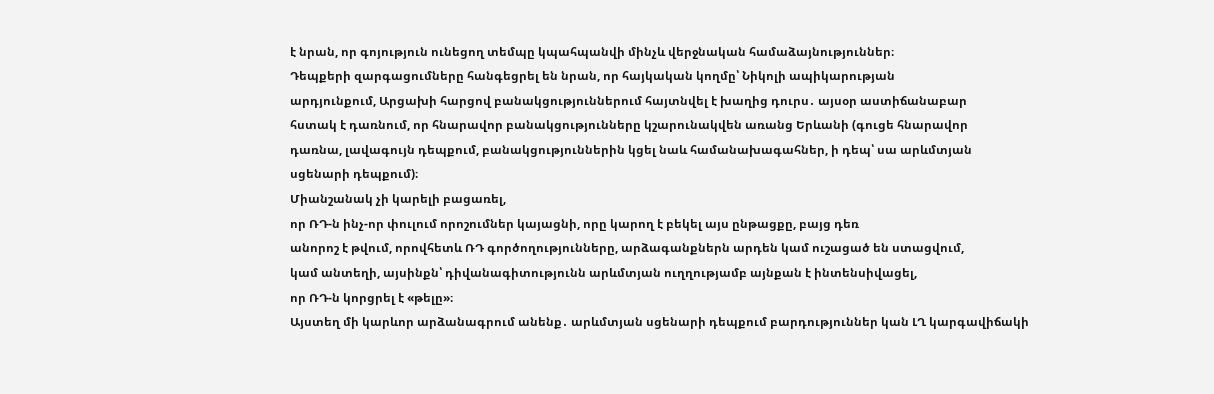է նրան, որ գոյություն ունեցող տեմպը կպահպանվի մինչև վերջնական համաձայնություններ։
Դեպքերի զարգացումները հանգեցրել են նրան, որ հայկական կողմը՝ Նիկոլի ապիկարության
արդյունքում, Արցախի հարցով բանակցություններում հայտնվել է խաղից դուրս․ այսօր աստիճանաբար
հստակ է դառնում, որ հնարավոր բանակցությունները կշարունակվեն առանց Երևանի (գուցե հնարավոր
դառնա, լավագույն դեպքում, բանակցություններին կցել նաև համանախագահներ, ի դեպ՝ սա արևմտյան
սցենարի դեպքում)։
Միանշանակ չի կարելի բացառել,
որ ՌԴ-ն ինչ-որ փուլում որոշումներ կայացնի, որը կարող է բեկել այս ընթացքը, բայց դեռ
անորոշ է թվում, որովհետև ՌԴ գործողությունները, արձագանքներն արդեն կամ ուշացած են ստացվում,
կամ անտեղի, այսինքն՝ դիվանագիտությունն արևմտյան ուղղությամբ այնքան է ինտենսիվացել,
որ ՌԴ-ն կորցրել է «թելը»։
Այստեղ մի կարևոր արձանագրում անենք․ արևմտյան սցենարի դեպքում բարդություններ կան ԼՂ կարգավիճակի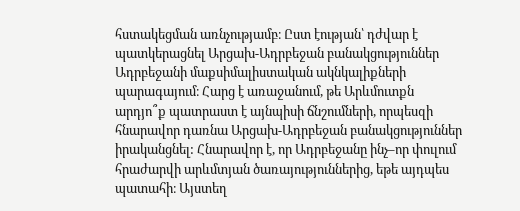հստակեցման առնչությամբ։ Ըստ էության՝ դժվար է պատկերացնել Արցախ-Ադրբեջան բանակցություններ Ադրբեջանի մաքսիմալիստական ակնկալիքների պարագայում։ Հարց է առաջանում, թե Արևմուտքն արդյո՞ք պատրաստ է այնպիսի ճնշումների, որպեսզի հնարավոր դառնա Արցախ-Ադրբեջան բանակցություններ իրականցնել: Հնարավոր է, որ Ադրբեջանը ինչ–որ փուլում հրաժարվի արևմտյան ծառայություններից, եթե այդպես պատահի։ Այստեղ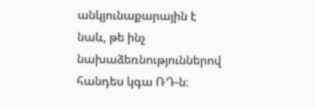անկյունաքարային է նաև, թե ինչ նախաձեռնություններով հանդես կգա ՌԴ-ն։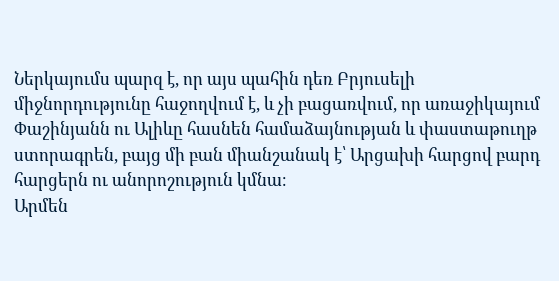Ներկայումս պարզ է, որ այս պահին դեռ Բրյուսելի միջնորդությունը հաջողվում է, և չի բացառվում, որ առաջիկայում Փաշինյանն ու Ալիևը հասնեն համաձայնության և փաստաթուղթ ստորագրեն, բայց մի բան միանշանակ է՝ Արցախի հարցով բարդ հարցերն ու անորոշություն կմնա։
Արմեն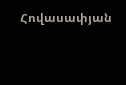Հովասափյան